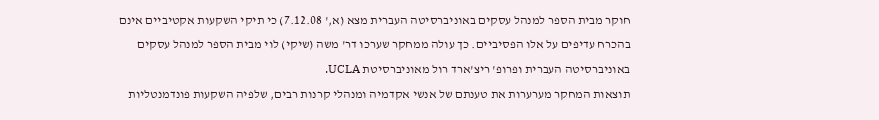חוקר מבית הספר למנהל עסקים באוניברסיטה העברית מצא (א,' 7.12.08) כי תיקי השקעות אקטיביים אינם בהכרח עדיפים על אלו הפסיביים. כך עולה ממחקר שערכו דר' משה (שיקי) לוי מבית הספר למנהל עסקים באוניברסיטה העברית ופרופ' ריצ'ארד רול מאוניברסיטת UCLA.
תוצאות המחקר מערערות את טענתם של אנשי אקדמיה ומנהלי קרנות רבים, שלפיה השקעות פונדמנטליות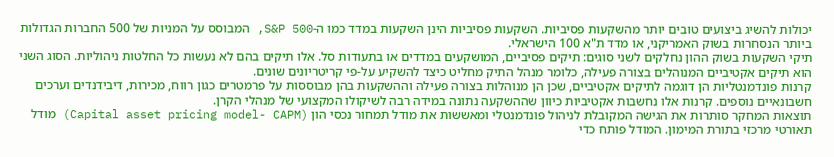יכולות להשיג ביצועים טובים יותר מהשקעות פסיביות. השקעות פסיביות הינן השקעות במדד כמו ה-S&P 500, המבוסס על המניות של 500 החברות הגדולות ביותר הנסחרות בשוק האמריקני, או מדד ת"א 100 הישראלי.
תיקי השקעות בשוק ההון נחלקים לשני סוגים: תיקים פסיביים, המושקעים במדדים או בתעודות סל. אלו תיקים בהם לא נעשות כל החלטות ניהוליות. הסוג השני הוא תיקים אקטיביים המנוהלים בצורה פעילה, כלומר מנהל התיק מחליט כיצד להשקיע על-פי קריטריונים שונים.
קרנות פונדמנטליות הן דוגמה לתיקים אקטיביים, שכן הן מנוהלות בצורה פעילה וההשקעות בהן מבוססות על פרמטרים כגון רווח, מכירות, דיבידנדים וערכים חשבונאיים נוספים. קרנות אלו נחשבות אקטיביות כיוון שההשקעה נתונה במידה רבה לשיקולו המקצועי של מנהלי הקרן.
תוצאות המחקר סותרות את הגישה המקובלת לניהול פונדמנטלי ומאששות את מודל תמחור נכסי הון (Capital asset pricing model- CAPM) מודל תאורטי מרכזי בתורת המימון. המודל פותח כדי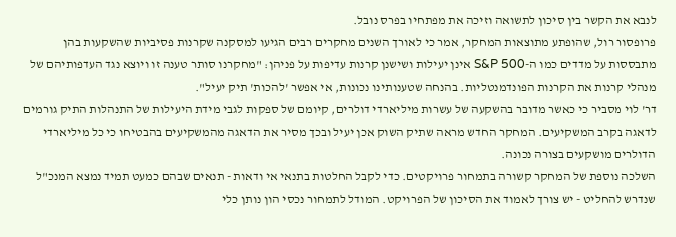לנבא את הקשר בין סיכון לתשואה וזיכה את מפתחיו בפרס נובל.
פרופסור רול, שהופתע מתוצאות המחקר, אמר כי לאורך השנים מחקרים רבים הגיעו למסקנה שקרנות פסיביות שהשקעות בהן מתבססות על מדדים כמו ה-S&P 500 אינן יעילות ושישנן קרנות עדיפות על פניהן: "מחקרנו סותר טענה זו ויוצא נגד העדפותיהם של מנהלי קרנות את הקרנות הפונדמנטליות. בהנחה שטענותינו נכונות, אי אפשר 'להכות' תיק יעיל".
דר' לוי מסביר כי כאשר מדובר בהשקעה של עשרות מיליארדי דולרים, קיומם של ספקות לגבי מידת היעילות של התנהלות התיק גורמים לדאגה בקרב המשקיעים. המחקר החדש מראה שתיק השוק אכן יעיל ובכך מסיר את הדאגה מהמשקיעים בהבטיחו כי כל מיליארדי הדולרים מושקעים בצורה נכונה.
השלכה נוספת של המחקר קשורה בתמחור פרויקטים. כדי לקבל החלטות בתנאי אי ודאות - תנאים שבהם כמעט תמיד נמצא המנכ"ל שנדרש להחליט - יש צורך לאמוד את הסיכון של הפרויקט. המודל לתמחור נכסי הון נותן כלי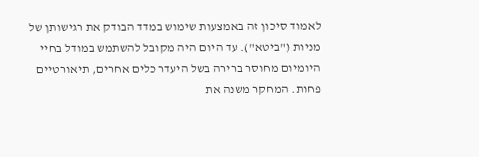לאמוד סיכון זה באמצעות שימוש במדד הבודק את רגישותן של מניות ("ביטא"). עד היום היה מקובל להשתמש במודל בחיי היומיום מחוסר ברירה בשל היעדר כלים אחרים, תיאורטיים פחות. המחקר משנה את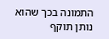התמונה בכך שהוא נותן תוקף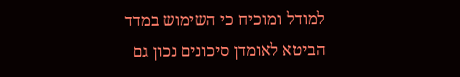למודל ומוכיח כי השימוש במדד הביטא לאומדן סיכונים נכון גם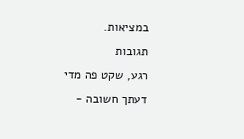במציאות.
תגובות
רגע, שקט פה מדי
דעתך חשובה -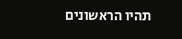תהיו הראשונים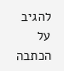להגיב על הכתבה